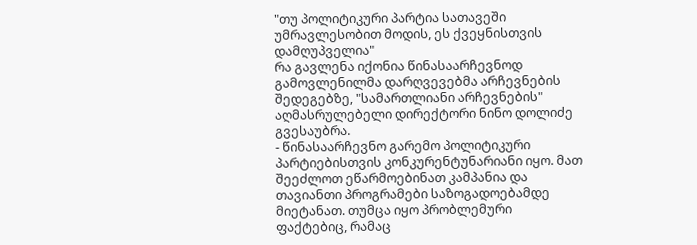"თუ პოლიტიკური პარტია სათავეში უმრავლესობით მოდის, ეს ქვეყნისთვის დამღუპველია"
რა გავლენა იქონია წინასაარჩევნოდ გამოვლენილმა დარღვევებმა არჩევნების შედეგებზე, "სამართლიანი არჩევნების" აღმასრულებელი დირექტორი ნინო დოლიძე გვესაუბრა.
- წინასაარჩევნო გარემო პოლიტიკური პარტიებისთვის კონკურენტუნარიანი იყო. მათ შეეძლოთ ეწარმოებინათ კამპანია და თავიანთი პროგრამები საზოგადოებამდე მიეტანათ. თუმცა იყო პრობლემური ფაქტებიც, რამაც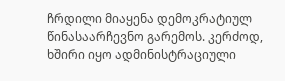ჩრდილი მიაყენა დემოკრატიულ წინასაარჩევნო გარემოს. კერძოდ, ხშირი იყო ადმინისტრაციული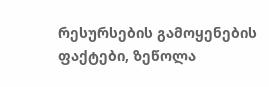რესურსების გამოყენების ფაქტები, ზეწოლა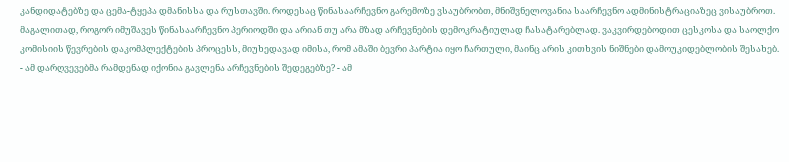კანდიდატებზე და ცემა-ტყეპა დმანისსა და რუსთავში. როდესაც წინასაარჩევნო გარემოზე ვსაუბრობთ, მნიშვნელოვანია საარჩევნო ადმინისტრაციაზეც ვისაუბროთ. მაგალითად, როგორ იმუშავეს წინასაარჩევნო პერიოდში და არიან თუ არა მზად არჩევნების დემოკრატიულად ჩასატარებლად. ვაკვირდებოდით ცესკოსა და საოლქო კომისიის წევრების დაკომპლექტების პროცესს, მიუხედავად იმისა, რომ ამაში ბევრი პარტია იყო ჩართული, მაინც არის კითხვის ნიშნები დამოუკიდებლობის შესახებ.
- ამ დარღვევებმა რამდენად იქონია გავლენა არჩევნების შედეგებზე? - ამ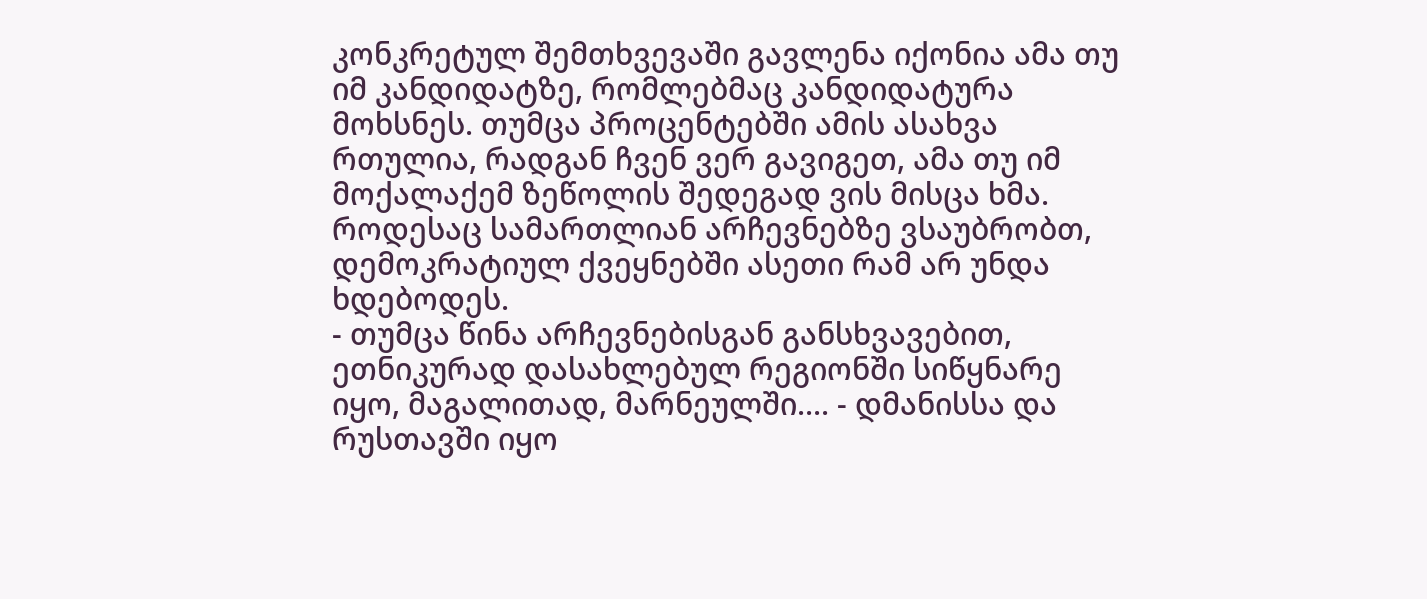კონკრეტულ შემთხვევაში გავლენა იქონია ამა თუ იმ კანდიდატზე, რომლებმაც კანდიდატურა მოხსნეს. თუმცა პროცენტებში ამის ასახვა რთულია, რადგან ჩვენ ვერ გავიგეთ, ამა თუ იმ მოქალაქემ ზეწოლის შედეგად ვის მისცა ხმა. როდესაც სამართლიან არჩევნებზე ვსაუბრობთ, დემოკრატიულ ქვეყნებში ასეთი რამ არ უნდა ხდებოდეს.
- თუმცა წინა არჩევნებისგან განსხვავებით, ეთნიკურად დასახლებულ რეგიონში სიწყნარე იყო, მაგალითად, მარნეულში.... - დმანისსა და რუსთავში იყო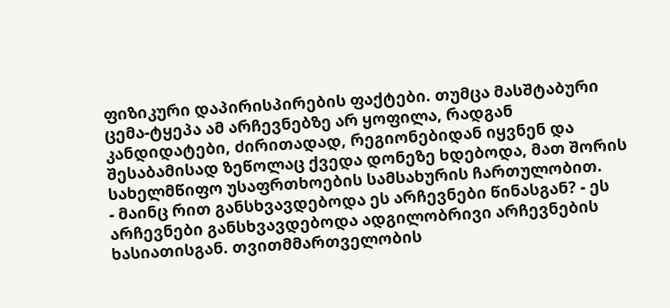ფიზიკური დაპირისპირების ფაქტები. თუმცა მასშტაბური ცემა-ტყეპა ამ არჩევნებზე არ ყოფილა, რადგან კანდიდატები, ძირითადად, რეგიონებიდან იყვნენ და შესაბამისად ზეწოლაც ქვედა დონეზე ხდებოდა, მათ შორის სახელმწიფო უსაფრთხოების სამსახურის ჩართულობით.
- მაინც რით განსხვავდებოდა ეს არჩევნები წინასგან? - ეს არჩევნები განსხვავდებოდა ადგილობრივი არჩევნების ხასიათისგან. თვითმმართველობის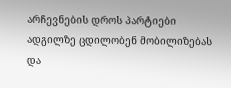არჩევნების დროს პარტიები ადგილზე ცდილობენ მობილიზებას და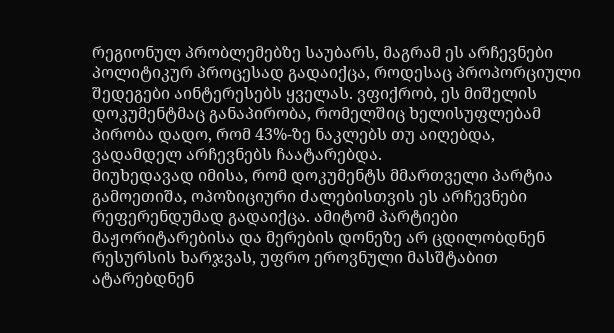რეგიონულ პრობლემებზე საუბარს, მაგრამ ეს არჩევნები პოლიტიკურ პროცესად გადაიქცა, როდესაც პროპორციული შედეგები აინტერესებს ყველას. ვფიქრობ, ეს მიშელის დოკუმენტმაც განაპირობა, რომელშიც ხელისუფლებამ პირობა დადო, რომ 43%-ზე ნაკლებს თუ აიღებდა, ვადამდელ არჩევნებს ჩაატარებდა.
მიუხედავად იმისა, რომ დოკუმენტს მმართველი პარტია გამოეთიშა, ოპოზიციური ძალებისთვის ეს არჩევნები რეფერენდუმად გადაიქცა. ამიტომ პარტიები მაჟორიტარებისა და მერების დონეზე არ ცდილობდნენ რესურსის ხარჯვას, უფრო ეროვნული მასშტაბით ატარებდნენ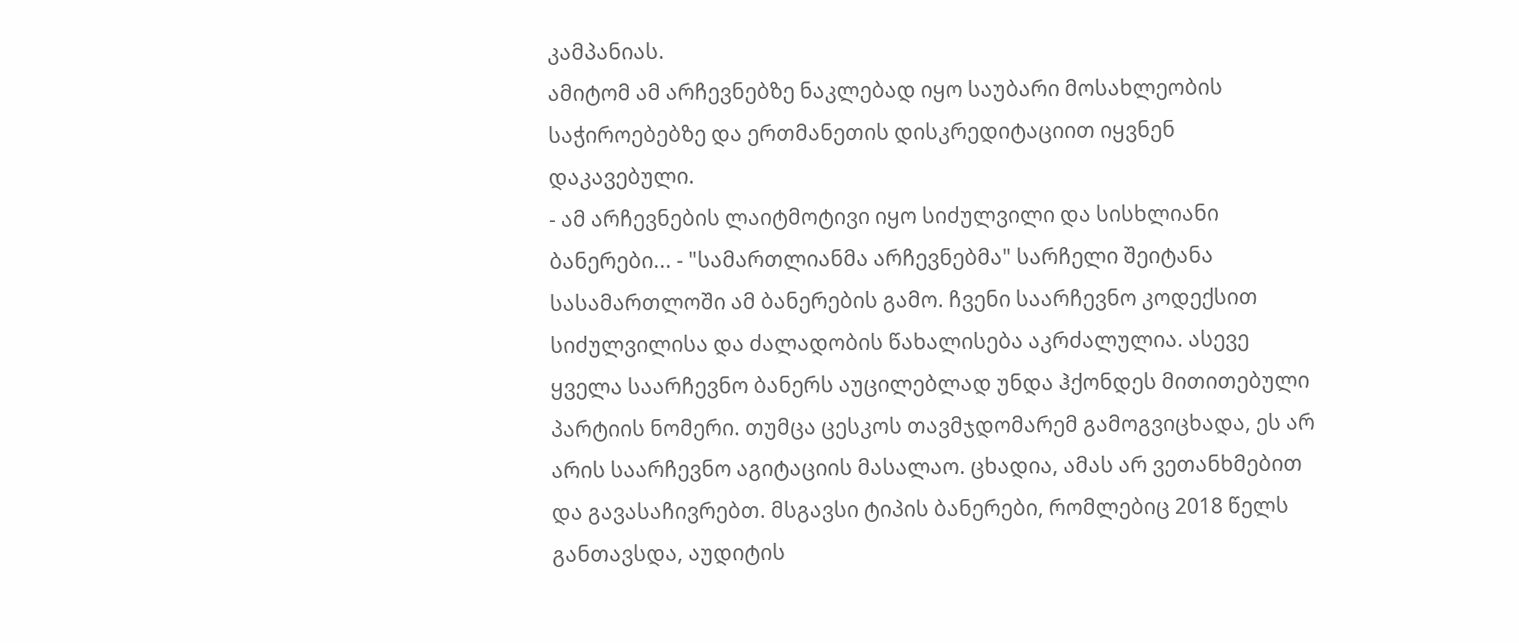კამპანიას.
ამიტომ ამ არჩევნებზე ნაკლებად იყო საუბარი მოსახლეობის საჭიროებებზე და ერთმანეთის დისკრედიტაციით იყვნენ დაკავებული.
- ამ არჩევნების ლაიტმოტივი იყო სიძულვილი და სისხლიანი ბანერები... - "სამართლიანმა არჩევნებმა" სარჩელი შეიტანა სასამართლოში ამ ბანერების გამო. ჩვენი საარჩევნო კოდექსით სიძულვილისა და ძალადობის წახალისება აკრძალულია. ასევე ყველა საარჩევნო ბანერს აუცილებლად უნდა ჰქონდეს მითითებული პარტიის ნომერი. თუმცა ცესკოს თავმჯდომარემ გამოგვიცხადა, ეს არ არის საარჩევნო აგიტაციის მასალაო. ცხადია, ამას არ ვეთანხმებით და გავასაჩივრებთ. მსგავსი ტიპის ბანერები, რომლებიც 2018 წელს განთავსდა, აუდიტის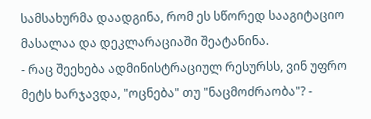სამსახურმა დაადგინა, რომ ეს სწორედ სააგიტაციო მასალაა და დეკლარაციაში შეატანინა.
- რაც შეეხება ადმინისტრაციულ რესურსს, ვინ უფრო მეტს ხარჯავდა, "ოცნება" თუ "ნაცმოძრაობა"? -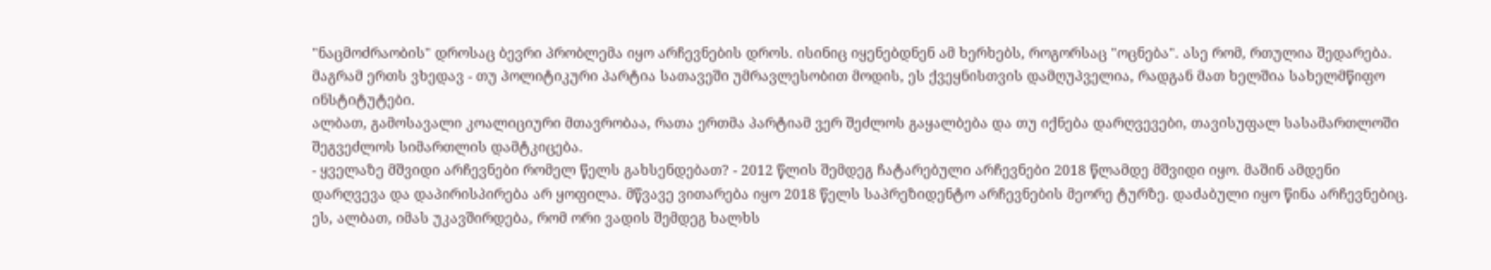"ნაცმოძრაობის" დროსაც ბევრი პრობლემა იყო არჩევნების დროს. ისინიც იყენებდნენ ამ ხერხებს, როგორსაც "ოცნება". ასე რომ, რთულია შედარება. მაგრამ ერთს ვხედავ - თუ პოლიტიკური პარტია სათავეში უმრავლესობით მოდის, ეს ქვეყნისთვის დამღუპველია, რადგან მათ ხელშია სახელმწიფო ინსტიტუტები.
ალბათ, გამოსავალი კოალიციური მთავრობაა, რათა ერთმა პარტიამ ვერ შეძლოს გაყალბება და თუ იქნება დარღვევები, თავისუფალ სასამართლოში შეგვეძლოს სიმართლის დამტკიცება.
- ყველაზე მშვიდი არჩევნები რომელ წელს გახსენდებათ? - 2012 წლის შემდეგ ჩატარებული არჩევნები 2018 წლამდე მშვიდი იყო. მაშინ ამდენი დარღვევა და დაპირისპირება არ ყოფილა. მწვავე ვითარება იყო 2018 წელს საპრეზიდენტო არჩევნების მეორე ტურზე. დაძაბული იყო წინა არჩევნებიც. ეს, ალბათ, იმას უკავშირდება, რომ ორი ვადის შემდეგ ხალხს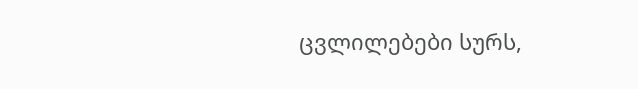ცვლილებები სურს,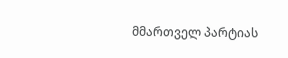მმართველ პარტიას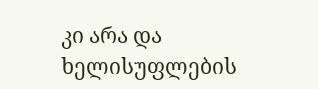კი არა და ხელისუფლების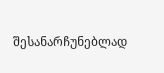შესანარჩუნებლად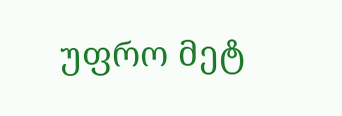უფრო მეტ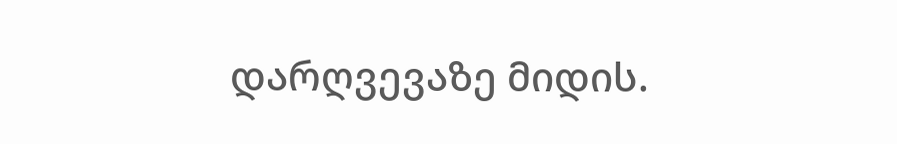დარღვევაზე მიდის.